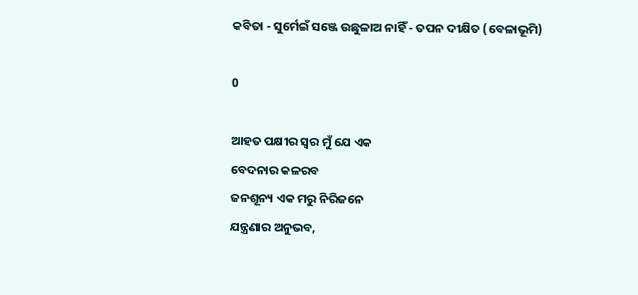କବିତା - ସୁର୍ମେଇଁ ସଞ୍ଜେ ଉଛୁଳାଅ ନାହିଁ - ତପନ ଦୀକ୍ଷିତ (ବେଳାଭୂମି)

0

ଆହତ ପକ୍ଷୀର ସ୍ୱର ମୁଁ ଯେ ଏକ
ବେଦନାର କଳରବ
ଜନଶୂନ୍ୟ ଏକ ମରୁ ନିରିଜନେ
ଯନ୍ତ୍ରଣାର ଅନୁଭବ,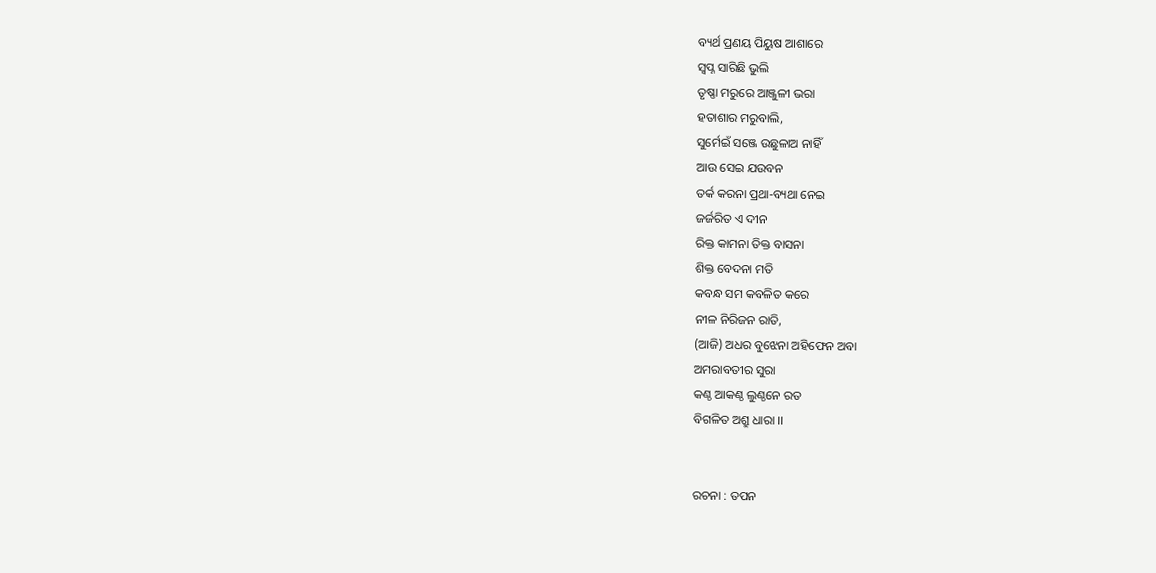ବ୍ୟର୍ଥ ପ୍ରଣୟ ପିୟୁଷ ଆଶାରେ
ସ୍ୱପ୍ନ ସାରିଛି ଭୁଲି
ତୃଷ୍ଣା ମରୁରେ ଆଞ୍ଜୁଳୀ ଭରା
ହତାଶାର ମରୁବାଲି,
ସୁର୍ମେଇଁ ସଞ୍ଜେ ଉଛୁଳାଅ ନାହିଁ
ଆଉ ସେଇ ଯଉବନ
ତର୍କ କରନା ପ୍ରଥା-ବ୍ୟଥା ନେଇ
ଜର୍ଜରିତ ଏ ଦୀନ
ରିକ୍ତ କାମନା ତିକ୍ତ ବାସନା
ଶିକ୍ତ ବେଦନା ମତି
କବନ୍ଧ ସମ କବଳିତ କରେ
ନୀଳ ନିରିଜନ ରାତି,
(ଆଜି) ଅଧର ବୁଝେନା ଅହିଫେନ ଅବା
ଅମରାବତୀର ସୁରା
କଣ୍ଠ ଆକଣ୍ଠ ଲୁଣ୍ଠନେ ରତ
ବିଗଳିତ ଅଶ୍ରୁ ଧାରା ।।


ରଚନା : ତପନ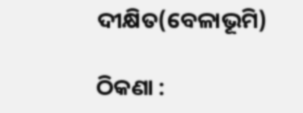ଦୀକ୍ଷିତ(ବେଳାଭୂମି)

ଠିକଣା :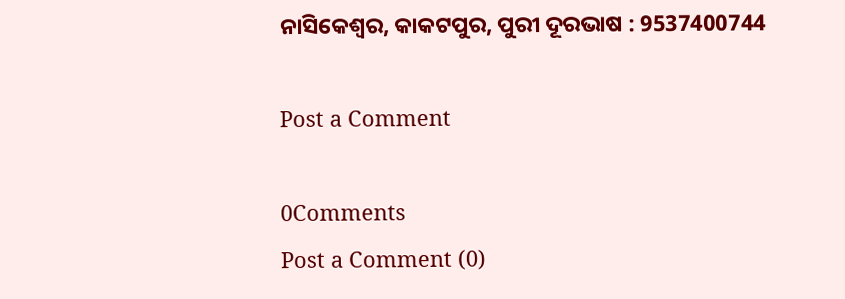ନାସିକେଶ୍ୱର, କାକଟପୁର, ପୁରୀ ଦୂରଭାଷ : 9537400744

Post a Comment

0Comments
Post a Comment (0)